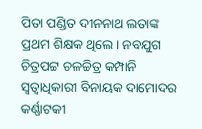ପିତା ପଣ୍ଡିତ ଦୀନନାଥ ଲତାଙ୍କ ପ୍ରଥମ ଶିକ୍ଷକ ଥିଲେ। ନବଯୁଗ ଚିତ୍ରପଟ୍ଟ ଚଳଚ୍ଚିତ୍ର କମ୍ପାନି ସ୍ବତ୍ବାଧିକାରୀ ବିନାୟକ ଦାମୋଦର କର୍ଣ୍ଣାଟକୀ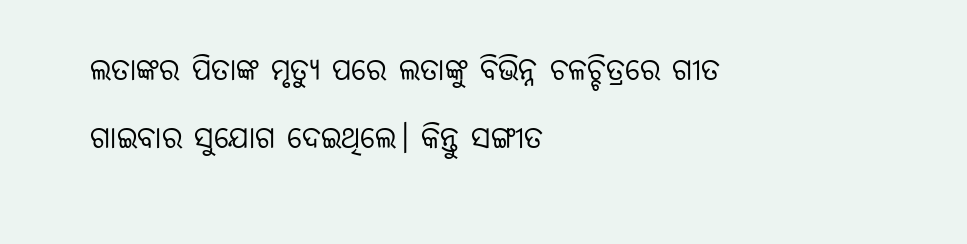ଲତାଙ୍କର ପିତାଙ୍କ ମୃତ୍ୟୁ ପରେ ଲତାଙ୍କୁ ବିଭିନ୍ନ ଚଳଚ୍ଚିତ୍ରରେ ଗୀତ ଗାଇବାର ସୁଯୋଗ ଦେଇଥିଲେ। କିନ୍ତୁ ସଙ୍ଗୀତ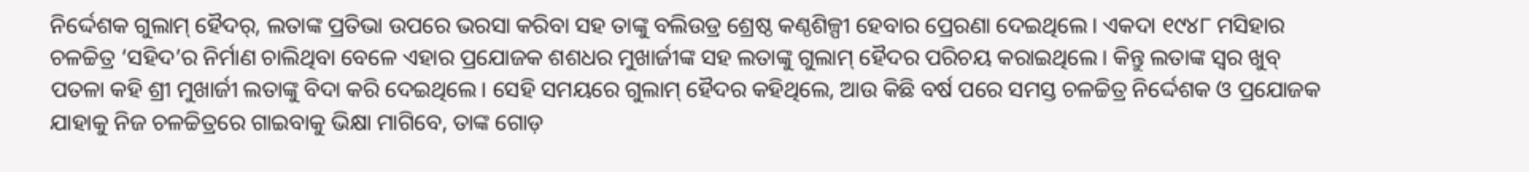ନିର୍ଦ୍ଦେଶକ ଗୁଲାମ୍ ହୈଦର୍, ଲତାଙ୍କ ପ୍ରତିଭା ଉପରେ ଭରସା କରିବା ସହ ତାଙ୍କୁ ବଲିଉଡ୍ର ଶ୍ରେଷ୍ଠ କଣ୍ଠଶିଳ୍ପୀ ହେବାର ପ୍ରେରଣା ଦେଇଥିଲେ। ଏକଦା ୧୯୪୮ ମସିହାର ଚଳଚ୍ଚିତ୍ର ‘ସହିଦ’ର ନିର୍ମାଣ ଚାଲିଥିବା ବେଳେ ଏହାର ପ୍ରଯୋଜକ ଶଶଧର ମୁଖାର୍ଜୀଙ୍କ ସହ ଲତାଙ୍କୁ ଗୁଲାମ୍ ହୈଦର ପରିଚୟ କରାଇଥିଲେ। କିନ୍ତୁ ଲତାଙ୍କ ସ୍ବର ଖୁବ୍ ପତଳା କହି ଶ୍ରୀ ମୁଖାର୍ଜୀ ଲତାଙ୍କୁ ବିଦା କରି ଦେଇଥିଲେ। ସେହି ସମୟରେ ଗୁଲାମ୍ ହୈଦର କହିଥିଲେ, ଆଉ କିଛି ବର୍ଷ ପରେ ସମସ୍ତ ଚଳଚ୍ଚିତ୍ର ନିର୍ଦ୍ଦେଶକ ଓ ପ୍ରଯୋଜକ ଯାହାକୁ ନିଜ ଚଳଚ୍ଚିତ୍ରରେ ଗାଇବାକୁ ଭିକ୍ଷା ମାଗିବେ, ତାଙ୍କ ଗୋଡ଼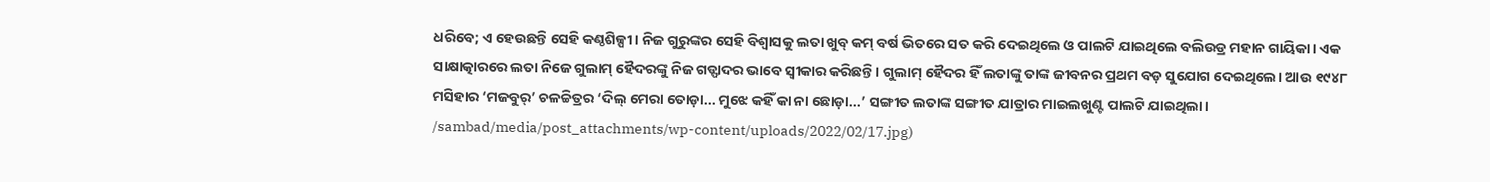ଧରିବେ; ଏ ହେଉଛନ୍ତି ସେହି କଣ୍ଠଶିଳ୍ପୀ। ନିଜ ଗୁରୁଙ୍କର ସେହି ବିଶ୍ବାସକୁ ଲତା ଖୁବ୍ କମ୍ ବର୍ଷ ଭିତରେ ସତ କରି ଦେଇଥିଲେ ଓ ପାଲଟି ଯାଇଥିଲେ ବଲିଉଡ୍ର ମହାନ ଗାୟିକା। ଏକ ସାକ୍ଷାତ୍କାରରେ ଲତା ନିଜେ ଗୁଲାମ୍ ହୈଦରଙ୍କୁ ନିଜ ଗଡ୍ଫାଦର ଭାବେ ସ୍ବୀକାର କରିଛନ୍ତି। ଗୁଲାମ୍ ହୈଦର ହିଁ ଲତାଙ୍କୁ ତାଙ୍କ ଜୀବନର ପ୍ରଥମ ବଡ଼ ସୁଯୋଗ ଦେଇଥିଲେ। ଆଉ ୧୯୪୮ ମସିହାର ‘ମଜବୁର୍’ ଚଳଚ୍ଚିତ୍ରର ‘ଦିଲ୍ ମେରା ତୋଡ଼ା... ମୁଝେ କହିଁ କା ନା ଛୋଡ଼ା...’ ସଙ୍ଗୀତ ଲତାଙ୍କ ସଙ୍ଗୀତ ଯାତ୍ରାର ମାଇଲଖୁଣ୍ଟ ପାଲଟି ଯାଇଥିଲା।
/sambad/media/post_attachments/wp-content/uploads/2022/02/17.jpg)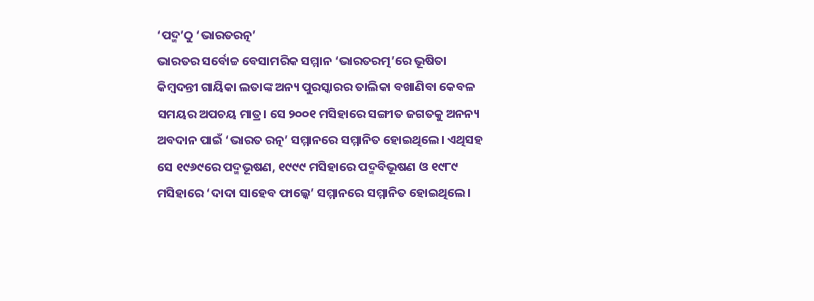‘ପଦ୍ମ’ଠୁ ‘ଭାରତରତ୍ନ’
ଭାରତର ସର୍ବୋଚ୍ଚ ବେସାମରିକ ସମ୍ମାନ ‘ଭାରତରତ୍ମ’ରେ ଭୂଷିତା କିମ୍ବଦନ୍ତୀ ଗାୟିକା ଲତାଙ୍କ ଅନ୍ୟ ପୁରସ୍କାରର ତାଲିକା ବଖାଣିବା କେବଳ ସମୟର ଅପଚୟ ମାତ୍ର। ସେ ୨୦୦୧ ମସିହାରେ ସଙ୍ଗୀତ ଜଗତକୁ ଅନନ୍ୟ ଅବଦାନ ପାଇଁ ‘ଭାରତ ରତ୍ନ’ ସମ୍ମାନରେ ସମ୍ମାନିତ ହୋଇଥିଲେ। ଏଥିସହ ସେ ୧୯୬୯ରେ ପଦ୍ମଭୂଷଣ, ୧୯୯୯ ମସିହାରେ ପଦ୍ମବିଭୂଷଣ ଓ ୧୯୮୯ ମସିହାରେ ‘ଦାଦା ସାହେବ ଫାଲ୍କେ’ ସମ୍ମାନରେ ସମ୍ମାନିତ ହୋଇଥିଲେ।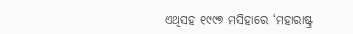ଏଥିସହ ୧୯୯୭ ମସିହାରେ ‘ମହାରାଷ୍ଟ୍ର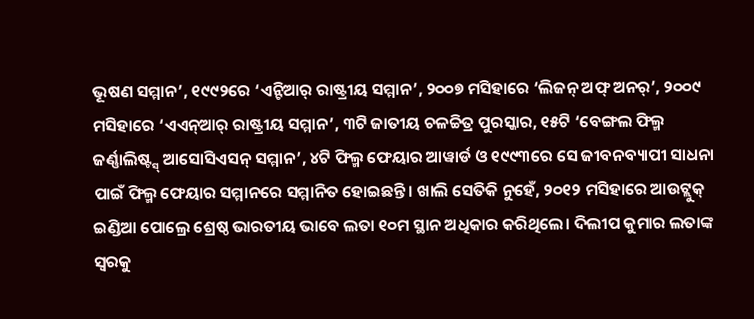ଭୂଷଣ ସମ୍ମାନ’, ୧୯୯୨ରେ ‘ଏନ୍ଟିଆର୍ ରାଷ୍ଟ୍ରୀୟ ସମ୍ମାନ’, ୨୦୦୭ ମସିହାରେ ‘ଲିଜନ୍ ଅଫ୍ ଅନର୍’, ୨୦୦୯ ମସିହାରେ ‘ଏଏନ୍ଆର୍ ରାଷ୍ଟ୍ରୀୟ ସମ୍ମାନ’, ୩ଟି ଜାତୀୟ ଚଳଚ୍ଚିତ୍ର ପୁରସ୍କାର, ୧୫ଟି ‘ବେଙ୍ଗଲ ଫିଲ୍ମ ଜର୍ଣ୍ଣାଲିଷ୍ଟ୍ସ୍ ଆସୋସିଏସନ୍ ସମ୍ମାନ’, ୪ଟି ଫିଲ୍ମ ଫେୟାର ଆୱାର୍ଡ ଓ ୧୯୯୩ରେ ସେ ଜୀବନବ୍ୟାପୀ ସାଧନା ପାଇଁ ଫିଲ୍ମ ଫେୟାର ସମ୍ମାନରେ ସମ୍ମାନିତ ହୋଇଛନ୍ତି। ଖାଲି ସେତିକି ନୁହେଁ, ୨୦୧୨ ମସିହାରେ ଆଉଟ୍ଲୁକ୍ ଇଣ୍ଡିଆ ପୋଲ୍ରେ ଶ୍ରେଷ୍ଠ ଭାରତୀୟ ଭାବେ ଲତା ୧୦ମ ସ୍ଥାନ ଅଧିକାର କରିଥିଲେ। ଦିଲୀପ କୁମାର ଲତାଙ୍କ ସ୍ବରକୁ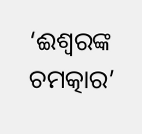‘ଈଶ୍ବରଙ୍କ ଚମତ୍କାର’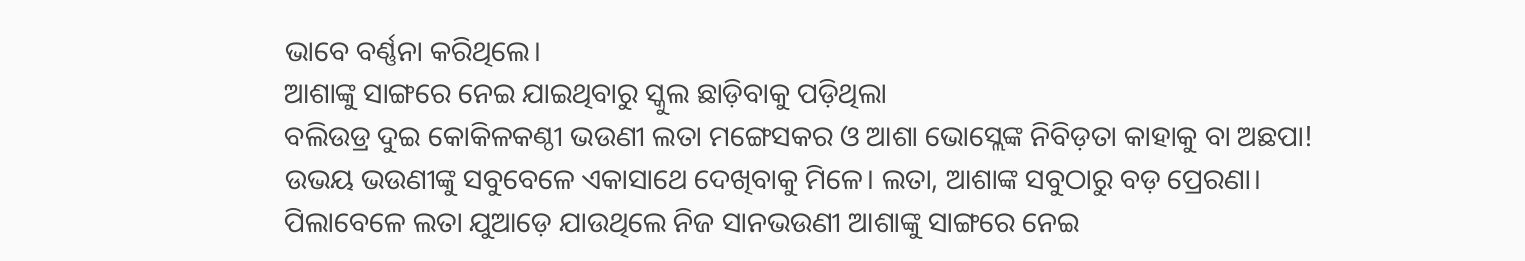ଭାବେ ବର୍ଣ୍ଣନା କରିଥିଲେ।
ଆଶାଙ୍କୁ ସାଙ୍ଗରେ ନେଇ ଯାଇଥିବାରୁ ସ୍କୁଲ ଛାଡ଼ିବାକୁ ପଡ଼ିଥିଲା
ବଲିଉଡ୍ର ଦୁଇ କୋକିଳକଣ୍ଠୀ ଭଉଣୀ ଲତା ମଙ୍ଗେସକର ଓ ଆଶା ଭୋସ୍ଲେଙ୍କ ନିବିଡ଼ତା କାହାକୁ ବା ଅଛପା! ଉଭୟ ଭଉଣୀଙ୍କୁ ସବୁବେଳେ ଏକାସାଥେ ଦେଖିବାକୁ ମିଳେ। ଲତା, ଆଶାଙ୍କ ସବୁଠାରୁ ବଡ଼ ପ୍ରେରଣା। ପିଲାବେଳେ ଲତା ଯୁଆଡ଼େ ଯାଉଥିଲେ ନିଜ ସାନଭଉଣୀ ଆଶାଙ୍କୁ ସାଙ୍ଗରେ ନେଇ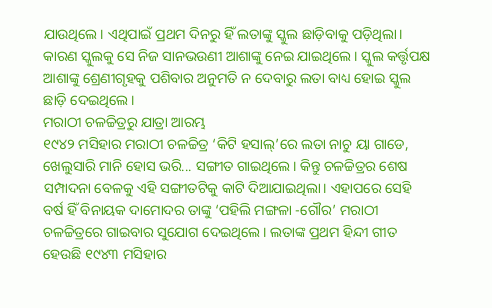ଯାଉଥିଲେ। ଏଥିପାଇଁ ପ୍ରଥମ ଦିନରୁ ହିଁ ଲତାଙ୍କୁ ସ୍କୁଲ ଛାଡ଼ିବାକୁ ପଡ଼ିଥିଲା। କାରଣ ସ୍କୁଲକୁ ସେ ନିଜ ସାନଭଉଣୀ ଆଶାଙ୍କୁ ନେଇ ଯାଇଥିଲେ। ସ୍କୁଲ କର୍ତ୍ତୃପକ୍ଷ ଆଶାଙ୍କୁ ଶ୍ରେଣୀଗୃହକୁ ପଶିବାର ଅନୁମତି ନ ଦେବାରୁ ଲତା ବାଧ୍ୟ ହୋଇ ସ୍କୁଲ ଛାଡ଼ି ଦେଇଥିଲେ।
ମରାଠୀ ଚଳଚ୍ଚିତ୍ରରୁ ଯାତ୍ରା ଆରମ୍ଭ
୧୯୪୨ ମସିହାର ମରାଠୀ ଚଳଚ୍ଚିତ୍ର ‘କିଟି ହସାଲ୍’ରେ ଲତା ନାଚୁ ୟା ଗାଡେ, ଖେଲୁସାରି ମାନି ହୋସ ଭରି... ସଙ୍ଗୀତ ଗାଇଥିଲେ। କିନ୍ତୁ ଚଳଚ୍ଚିତ୍ରର ଶେଷ ସମ୍ପାଦନା ବେଳକୁ ଏହି ସଙ୍ଗୀତଟିକୁ କାଟି ଦିଆଯାଇଥିଲା। ଏହାପରେ ସେହି ବର୍ଷ ହିଁ ବିନାୟକ ଦାମୋଦର ତାଙ୍କୁ ‘ପହିଲି ମଙ୍ଗଳା -ଗୌର’ ମରାଠୀ ଚଳଚ୍ଚିତ୍ରରେ ଗାଇବାର ସୁଯୋଗ ଦେଇଥିଲେ। ଲତାଙ୍କ ପ୍ରଥମ ହିନ୍ଦୀ ଗୀତ ହେଉଛି ୧୯୪୩ ମସିହାର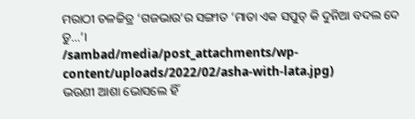ମରାଠୀ ଚଳଚ୍ଚିତ୍ର ‘ଗଜଭାଉ’ର ସଙ୍ଗୀତ ‘ମାତା ଏକ ସପୁତ୍ କି ଦୁନିଆ ବଦଲ ଦେ ତୁ...’।
/sambad/media/post_attachments/wp-content/uploads/2022/02/asha-with-lata.jpg)
ଭଉଣୀ ଆଶା ଭୋସଲେ ହିଁ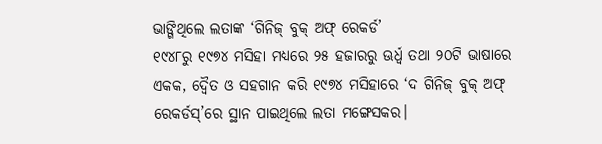ଭାଙ୍ଗିଥିଲେ ଲତାଙ୍କ ‘ଗିନିଜ୍ ବୁକ୍ ଅଫ୍ ରେକର୍ଡ’
୧୯୪୮ରୁ ୧୯୭୪ ମସିହା ମଧ୍ୟରେ ୨୫ ହଜାରରୁ ଊର୍ଧ୍ବ ତଥା ୨୦ଟି ଭାଷାରେ ଏକକ, ଦ୍ବୈତ ଓ ସହଗାନ କରି ୧୯୭୪ ମସିହାରେ ‘ଦ ଗିନିଜ୍ ବୁକ୍ ଅଫ୍ ରେକର୍ଡସ୍’ରେ ସ୍ଥାନ ପାଇଥିଲେ ଲତା ମଙ୍ଗେସକର।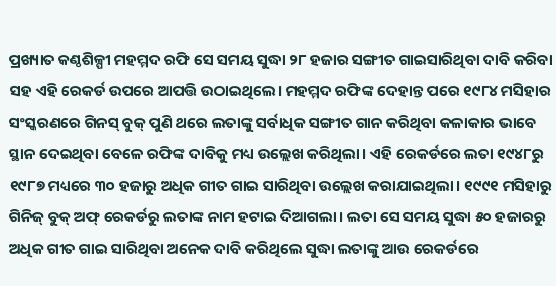ପ୍ରଖ୍ୟାତ କଣ୍ଠଶିଳ୍ପୀ ମହମ୍ମଦ ରଫି ସେ ସମୟ ସୁଦ୍ଧା ୨୮ ହଜାର ସଙ୍ଗୀତ ଗାଇସାରିଥିବା ଦାବି କରିବା ସହ ଏହି ରେକର୍ଡ ଉପରେ ଆପତ୍ତି ଉଠାଇଥିଲେ। ମହମ୍ମଦ ରଫିଙ୍କ ଦେହାନ୍ତ ପରେ ୧୯୮୪ ମସିହାର ସଂସ୍କରଣରେ ଗିନସ୍ ବୁକ୍ ପୁଣି ଥରେ ଲତାଙ୍କୁ ସର୍ବାଧିକ ସଙ୍ଗୀତ ଗାନ କରିଥିବା କଳାକାର ଭାବେ ସ୍ଥାନ ଦେଇଥିବା ବେଳେ ରଫିଙ୍କ ଦାବିକୁ ମଧ୍ୟ ଉଲ୍ଲେଖ କରିଥିଲା। ଏହି ରେକର୍ଡରେ ଲତା ୧୯୪୮ରୁ ୧୯୮୭ ମଧ୍ୟରେ ୩୦ ହଜାରୁ ଅଧିକ ଗୀତ ଗାଇ ସାରିଥିବା ଉଲ୍ଲେଖ କରାଯାଇଥିଲା। ୧୯୯୧ ମସିହାରୁ ଗିନିଜ୍ ବୁକ୍ ଅଫ୍ ରେକର୍ଡରୁ ଲତାଙ୍କ ନାମ ହଟାଇ ଦିଆଗଲା। ଲତା ସେ ସମୟ ସୁଦ୍ଧା ୫୦ ହଜାରରୁ ଅଧିକ ଗୀତ ଗାଇ ସାରିଥିବା ଅନେକ ଦାବି କରିଥିଲେ ସୁଦ୍ଧା ଲତାଙ୍କୁ ଆଉ ରେକର୍ଡରେ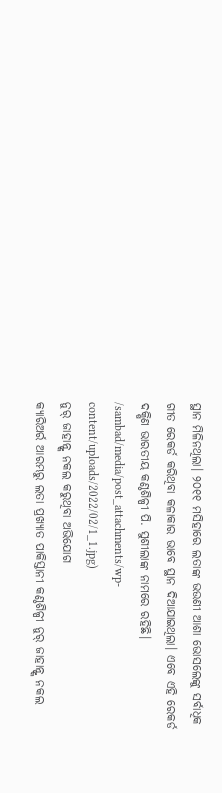ସ୍ଥାନ ମିଳିନଥିଲା। ୨୦୧୧ ମସିହାରେ ଲତାଙ୍କ ଭଉଣୀ ଆଶା ଭୋସଲେଙ୍କୁ ସର୍ବାଧିକ ଗୀତ ରେକର୍ଡ କରିଥିବା କଳାକାର ଭାବେ ସ୍ଥାନ ଦିଆଯାଇଥିଲା। ଏବେ ଏହି ରେକର୍ଡ ଦକ୍ଷିଣ ଭାରତୀୟ କଣ୍ଠଶିଳ୍ପୀ ପି. ସୁଶୀଲାଙ୍କ ନାମରେ ରହିଛି।
/sambad/media/post_attachments/wp-content/uploads/2022/02/1_1.jpg)
ନୁର୍ ଜାହାନ୍ଙ୍କ ନକଲ କରୁଥିବା ଅଭିଯୋଗ
କ୍ୟାରିଅର୍ର ଆରମ୍ଭରୁ ଲତା ପ୍ରଖ୍ୟାତ ପାକିସ୍ତାନୀ କଣ୍ଠଶିଳ୍ପୀ ନୁର୍ ଜାହାନ୍ଙ୍କ ନକଲ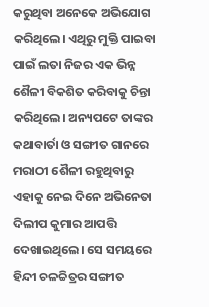କରୁଥିବା ଅନେକେ ଅଭିଯୋଗ କରିଥିଲେ। ଏଥିରୁ ମୁକ୍ତି ପାଇବା ପାଇଁ ଲତା ନିଜର ଏକ ଭିନ୍ନ ଶୈଳୀ ବିକଶିତ କରିବାକୁ ଚିନ୍ତା କରିଥିଲେ। ଅନ୍ୟପଟେ ତାଙ୍କର କଥାବାର୍ତା ଓ ସଙ୍ଗୀତ ଗାନରେ ମରାଠୀ ଶୈଳୀ ରହୁଥିବାରୁ ଏହାକୁ ନେଇ ଦିନେ ଅଭିନେତା ଦିଲୀପ କୁମାର ଆପତ୍ତି ଦେଖାଇଥିଲେ। ସେ ସମୟରେ ହିନ୍ଦୀ ଚଳଚ୍ଚିତ୍ରର ସଙ୍ଗୀତ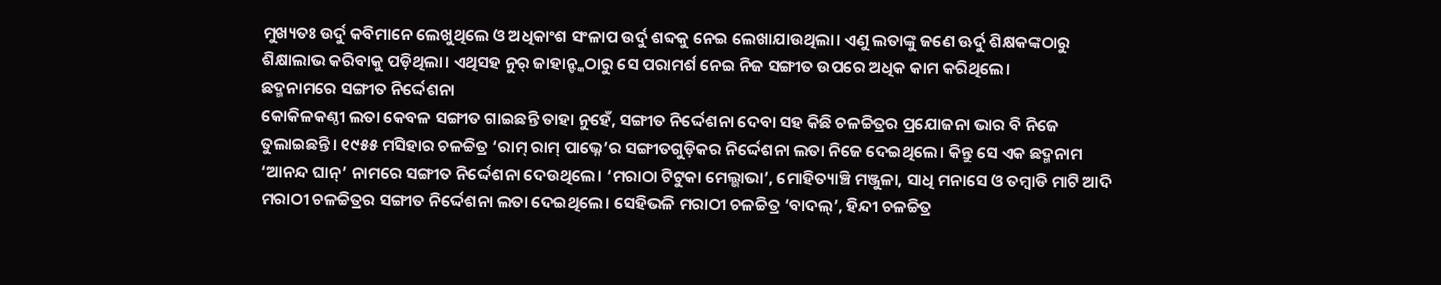ମୁଖ୍ୟତଃ ଉର୍ଦୁ କବିମାନେ ଲେଖୁଥିଲେ ଓ ଅଧିକାଂଶ ସଂଳାପ ଉର୍ଦୁ ଶବ୍ଦକୁ ନେଇ ଲେଖାଯାଉଥିଲା। ଏଣୁ ଲତାଙ୍କୁ ଜଣେ ଊର୍ଦୁ ଶିକ୍ଷକଙ୍କଠାରୁ ଶିକ୍ଷାଲାଭ କରିବାକୁ ପଡ଼ିଥିଲା। ଏଥିସହ ନୁର୍ ଜାହାନ୍ଙ୍କଠାରୁ ସେ ପରାମର୍ଶ ନେଇ ନିଜ ସଙ୍ଗୀତ ଉପରେ ଅଧିକ କାମ କରିଥିଲେ।
ଛଦ୍ମନାମରେ ସଙ୍ଗୀତ ନିର୍ଦ୍ଦେଶନା
କୋକିଳକଣ୍ଠୀ ଲତା କେବଳ ସଙ୍ଗୀତ ଗାଇଛନ୍ତି ତାହା ନୁହେଁ, ସଙ୍ଗୀତ ନିର୍ଦ୍ଦେଶନା ଦେବା ସହ କିଛି ଚଳଚ୍ଚିତ୍ରର ପ୍ରଯୋଜନା ଭାର ବି ନିଜେ ତୁଲାଇଛନ୍ତି। ୧୯୫୫ ମସିହାର ଚଳଚ୍ଚିତ୍ର ‘ରାମ୍ ରାମ୍ ପାଭ୍ନେ’ର ସଙ୍ଗୀତଗୁଡ଼ିକର ନିର୍ଦ୍ଦେଶନା ଲତା ନିଜେ ଦେଇଥିଲେ। କିନ୍ତୁ ସେ ଏକ ଛଦ୍ମନାମ ‘ଆନନ୍ଦ ଘାନ୍’ ନାମରେ ସଙ୍ଗୀତ ନିର୍ଦ୍ଦେଶନା ଦେଉଥିଲେ। ‘ମରାଠା ଟିଟୁକା ମେଲ୍ଭାଭା’, ମୋହିତ୍ୟାଞ୍ଚି ମଞ୍ଜୁଳା, ସାଧି ମନାସେ ଓ ତମ୍ବାଡି ମାଟି ଆଦି ମରାଠୀ ଚଳଚ୍ଚିତ୍ରର ସଙ୍ଗୀତ ନିର୍ଦ୍ଦେଶନା ଲତା ଦେଇଥିଲେ। ସେହିଭଳି ମରାଠୀ ଚଳଚ୍ଚିତ୍ର ‘ବାଦଲ୍’, ହିନ୍ଦୀ ଚଳଚ୍ଚିତ୍ର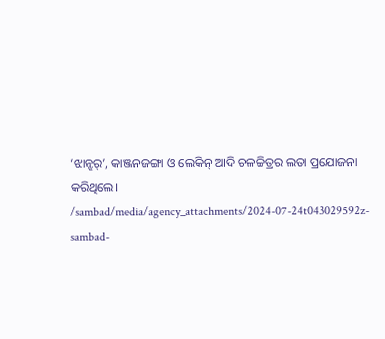‘ଝାନ୍ଝର୍’, କାଞ୍ଜନଜଙ୍ଗା ଓ ଲେକିନ୍ ଆଦି ଚଳଚ୍ଚିତ୍ରର ଲତା ପ୍ରଯୋଜନା କରିଥିଲେ।
/sambad/media/agency_attachments/2024-07-24t043029592z-sambad-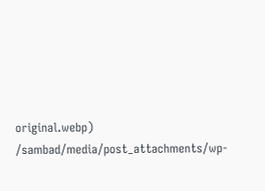original.webp)
/sambad/media/post_attachments/wp-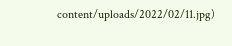content/uploads/2022/02/11.jpg)